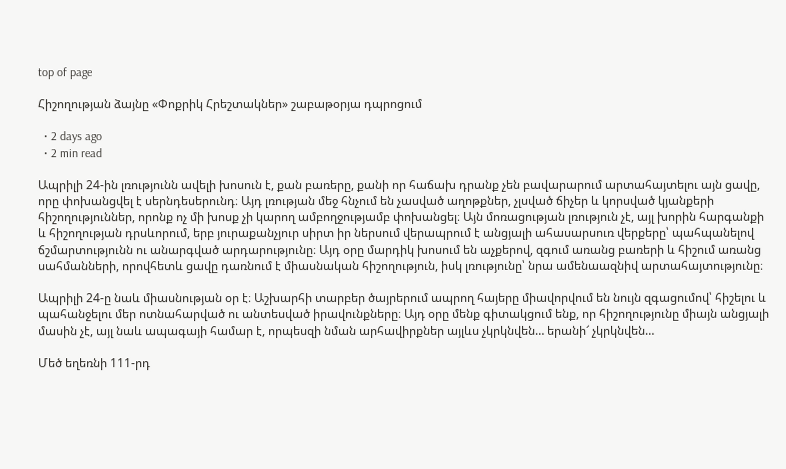top of page

Հիշողության ձայնը «Փոքրիկ Հրեշտակներ» շաբաթօրյա դպրոցում

  • 2 days ago
  • 2 min read

Ապրիլի 24-ին լռությունն ավելի խոսուն է, քան բառերը, քանի որ հաճախ դրանք չեն բավարարում արտահայտելու այն ցավը, որը փոխանցվել է սերնդեսերունդ։ Այդ լռության մեջ հնչում են չասված աղոթքներ, չլսված ճիչեր և կորսված կյանքերի հիշողություններ, որոնք ոչ մի խոսք չի կարող ամբողջությամբ փոխանցել։ Այն մոռացության լռություն չէ, այլ խորին հարգանքի և հիշողության դրսևորում, երբ յուրաքանչյուր սիրտ իր ներսում վերապրում է անցյալի ահասարսուռ վերքերը՝ պահպանելով ճշմարտությունն ու անարգված արդարությունը։ Այդ օրը մարդիկ խոսում են աչքերով, զգում առանց բառերի և հիշում առանց սահմանների, որովհետև ցավը դառնում է միասնական հիշողություն, իսկ լռությունը՝ նրա ամենաազնիվ արտահայտությունը։

Ապրիլի 24-ը նաև միասնության օր է։ Աշխարհի տարբեր ծայրերում ապրող հայերը միավորվում են նույն զգացումով՝ հիշելու և պահանջելու մեր ոտնահարված ու անտեսված իրավունքները։ Այդ օրը մենք գիտակցում ենք, որ հիշողությունը միայն անցյալի մասին չէ, այլ նաև ապագայի համար է, որպեսզի նման արհավիրքներ այլևս չկրկնվեն… երանի՜ չկրկնվեն…

Մեծ եղեռնի 111-րդ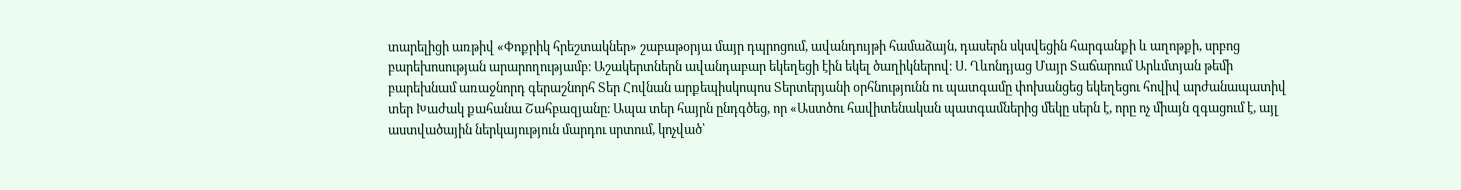տարելիցի առթիվ «Փոքրիկ հրեշտակներ» շաբաթօրյա մայր դպրոցում, ավանդույթի համաձայն, դասերն սկսվեցին հարգանքի և աղոթքի, սրբոց բարեխոսության արարողությամբ։ Աշակերտներն ավանդաբար եկեղեցի էին եկել ծաղիկներով։ Ս. Ղևոնդյաց Մայր Տաճարում Արևմտյան թեմի բարեխնամ առաջնորդ գերաշնորհ Տեր Հովնան արքեպիսկոպոս Տերտերյանի օրհնությունն ու պատգամը փոխանցեց եկեղեցու հովիվ արժանապատիվ տեր Խաժակ քահանա Շահբազյանը։ Ապա տեր հայրն ընդգծեց, որ «Աստծու հավիտենական պատգամներից մեկը սերն է, որը ոչ միայն զգացում է, այլ աստվածային ներկայություն մարդու սրտում, կոչված՝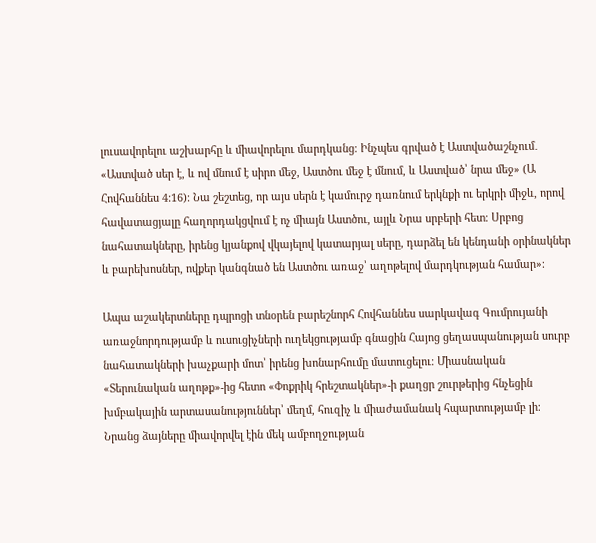լուսավորելու աշխարհը և միավորելու մարդկանց։ Ինչպես գրված է Աստվածաշնչում․ «Աստված սեր է, և ով մնում է սիրո մեջ, Աստծու մեջ է մնում, և Աստված՝ նրա մեջ» (Ա Հովհաննես 4:16)։ Նա շեշտեց, որ այս սերն է կամուրջ դառնում երկնքի ու երկրի միջև, որով հավատացյալը հաղորդակցվում է ոչ միայն Աստծու, այլև Նրա սրբերի հետ։ Սրբոց նահատակները, իրենց կյանքով վկայելով կատարյալ սերը, դարձել են կենդանի օրինակներ և բարեխոսներ, ովքեր կանգնած են Աստծու առաջ՝ աղոթելով մարդկության համար»։

Ապա աշակերտները դպրոցի տնօրեն բարեշնորհ Հովհաննես սարկավագ Գումրույանի առաջնորդությամբ և ուսուցիչների ուղեկցությամբ գնացին Հայոց ցեղասպանության սուրբ նահատակների խաչքարի մոտ՝ իրենց խոնարհումը մատուցելու։ Միասնական «Տերունական աղոթք»-ից հետո «Փոքրիկ հրեշտակներ»-ի քաղցր շուրթերից հնչեցին խմբակային արտասանություններ՝ մեղմ, հուզիչ և միաժամանակ հպարտությամբ լի։ Նրանց ձայները միավորվել էին մեկ ամբողջության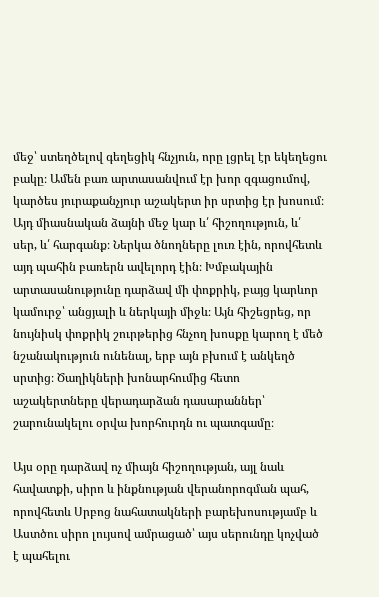մեջ՝ ստեղծելով գեղեցիկ հնչյուն, որը լցրել էր եկեղեցու բակը։ Ամեն բառ արտասանվում էր խոր զգացումով, կարծես յուրաքանչյուր աշակերտ իր սրտից էր խոսում։ Այդ միասնական ձայնի մեջ կար և՛ հիշողություն, և՛ սեր, և՛ հարգանք։ Ներկա ծնողները լուռ էին, որովհետև այդ պահին բառերն ավելորդ էին։ Խմբակային արտասանությունը դարձավ մի փոքրիկ, բայց կարևոր կամուրջ՝ անցյալի և ներկայի միջև։ Այն հիշեցրեց, որ նույնիսկ փոքրիկ շուրթերից հնչող խոսքը կարող է մեծ նշանակություն ունենալ, երբ այն բխում է անկեղծ սրտից։ Ծաղիկների խոնարհումից հետո աշակերտները վերադարձան դասարաններ՝ շարունակելու օրվա խորհուրդն ու պատգամը։

Այս օրը դարձավ ոչ միայն հիշողության, այլ նաև հավատքի, սիրո և ինքնության վերանորոգման պահ, որովհետև Սրբոց նահատակների բարեխոսությամբ և Աստծու սիրո լույսով ամրացած՝ այս սերունդը կոչված է պահելու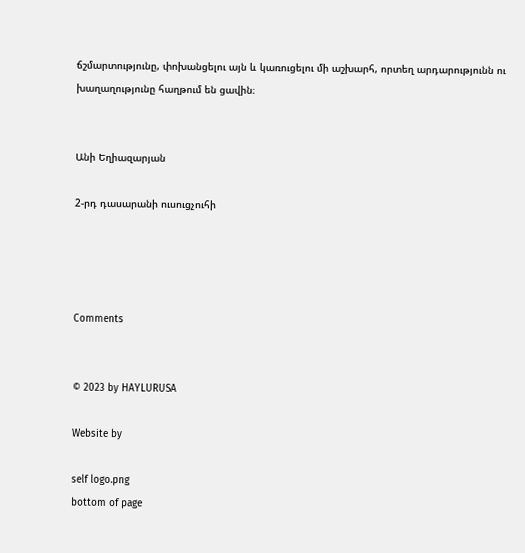ճշմարտությունը, փոխանցելու այն և կառուցելու մի աշխարհ, որտեղ արդարությունն ու խաղաղությունը հաղթում են ցավին։


Անի Եղիազարյան

2-րդ դասարանի ուսուցչուհի




Comments


© 2023 by HAYLURUSA

Website by

self logo.png
bottom of page